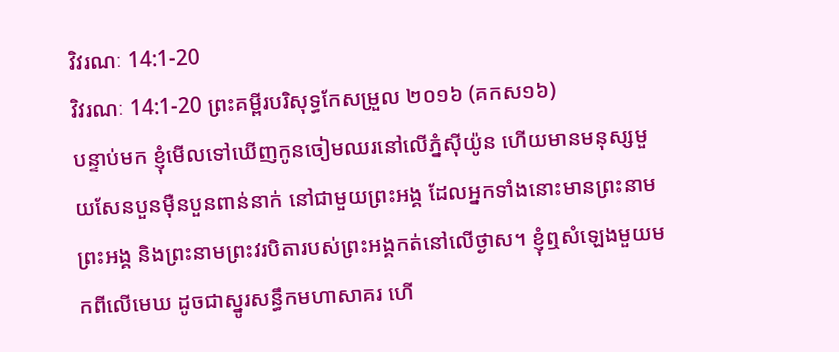វិវរណៈ 14:1-20
វិវរណៈ 14:1-20 ព្រះគម្ពីរបរិសុទ្ធកែសម្រួល ២០១៦ (គកស១៦)
បន្ទាប់មក ខ្ញុំមើលទៅឃើញកូនចៀមឈរនៅលើភ្នំស៊ីយ៉ូន ហើយមានមនុស្សមួយសែនបួនម៉ឺនបួនពាន់នាក់ នៅជាមួយព្រះអង្គ ដែលអ្នកទាំងនោះមានព្រះនាមព្រះអង្គ និងព្រះនាមព្រះវរបិតារបស់ព្រះអង្គកត់នៅលើថ្ងាស។ ខ្ញុំឮសំឡេងមួយមកពីលើមេឃ ដូចជាស្នូរសន្ធឹកមហាសាគរ ហើ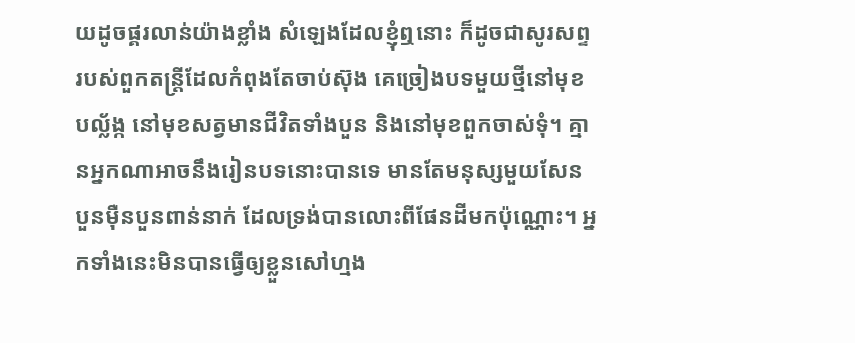យដូចផ្គរលាន់យ៉ាងខ្លាំង សំឡេងដែលខ្ញុំឮនោះ ក៏ដូចជាសូរសព្ទរបស់ពួកតន្ត្រីដែលកំពុងតែចាប់ស៊ុង គេច្រៀងបទមួយថ្មីនៅមុខបល្ល័ង្ក នៅមុខសត្វមានជីវិតទាំងបួន និងនៅមុខពួកចាស់ទុំ។ គ្មានអ្នកណាអាចនឹងរៀនបទនោះបានទេ មានតែមនុស្សមួយសែនបួនម៉ឺនបួនពាន់នាក់ ដែលទ្រង់បានលោះពីផែនដីមកប៉ុណ្ណោះ។ អ្នកទាំងនេះមិនបានធ្វើឲ្យខ្លួនសៅហ្មង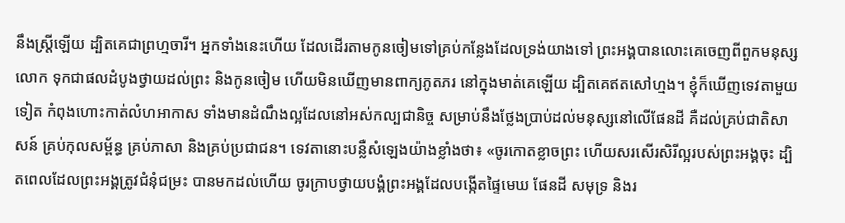នឹងស្ត្រីឡើយ ដ្បិតគេជាព្រហ្មចារី។ អ្នកទាំងនេះហើយ ដែលដើរតាមកូនចៀមទៅគ្រប់កន្លែងដែលទ្រង់យាងទៅ ព្រះអង្គបានលោះគេចេញពីពួកមនុស្សលោក ទុកជាផលដំបូងថ្វាយដល់ព្រះ និងកូនចៀម ហើយមិនឃើញមានពាក្យភូតភរ នៅក្នុងមាត់គេឡើយ ដ្បិតគេឥតសៅហ្មង។ ខ្ញុំក៏ឃើញទេវតាមួយទៀត កំពុងហោះកាត់លំហអាកាស ទាំងមានដំណឹងល្អដែលនៅអស់កល្បជានិច្ច សម្រាប់នឹងថ្លែងប្រាប់ដល់មនុស្សនៅលើផែនដី គឺដល់គ្រប់ជាតិសាសន៍ គ្រប់កុលសម្ព័ន្ធ គ្រប់ភាសា និងគ្រប់ប្រជាជន។ ទេវតានោះបន្លឺសំឡេងយ៉ាងខ្លាំងថា៖ «ចូរកោតខ្លាចព្រះ ហើយសរសើរសិរីល្អរបស់ព្រះអង្គចុះ ដ្បិតពេលដែលព្រះអង្គត្រូវជំនុំជម្រះ បានមកដល់ហើយ ចូរក្រាបថ្វាយបង្គំព្រះអង្គដែលបង្កើតផ្ទៃមេឃ ផែនដី សមុទ្រ និងរ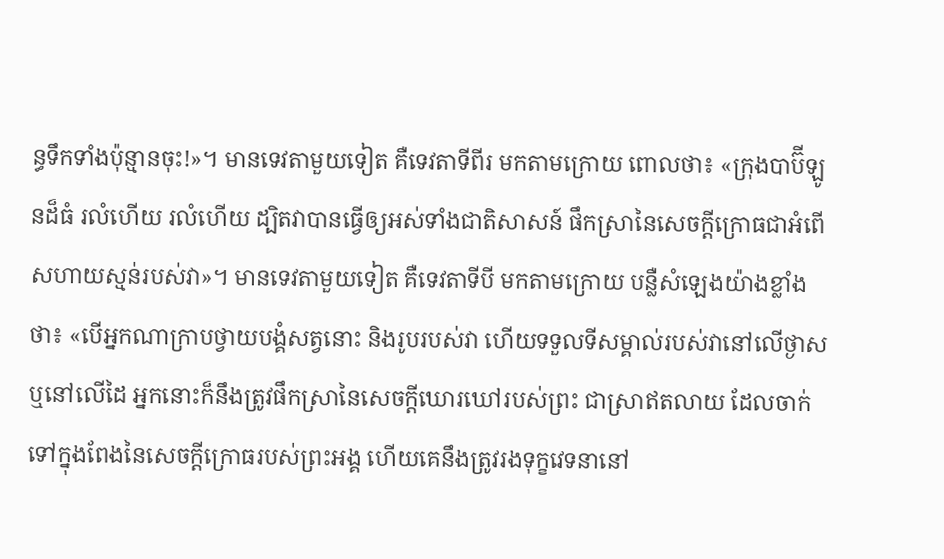ន្ធទឹកទាំងប៉ុន្មានចុះ!»។ មានទេវតាមួយទៀត គឺទេវតាទីពីរ មកតាមក្រោយ ពោលថា៖ «ក្រុងបាប៊ីឡូនដ៏ធំ រលំហើយ រលំហើយ ដ្បិតវាបានធ្វើឲ្យអស់ទាំងជាតិសាសន៍ ផឹកស្រានៃសេចក្ដីក្រោធជាអំពើសហាយស្មន់របស់វា»។ មានទេវតាមួយទៀត គឺទេវតាទីបី មកតាមក្រោយ បន្លឺសំឡេងយ៉ាងខ្លាំងថា៖ «បើអ្នកណាក្រាបថ្វាយបង្គំសត្វនោះ និងរូបរបស់វា ហើយទទួលទីសម្គាល់របស់វានៅលើថ្ងាស ឬនៅលើដៃ អ្នកនោះក៏នឹងត្រូវផឹកស្រានៃសេចក្ដីឃោរឃៅរបស់ព្រះ ជាស្រាឥតលាយ ដែលចាក់ទៅក្នុងពែងនៃសេចក្ដីក្រោធរបស់ព្រះអង្គ ហើយគេនឹងត្រូវរងទុក្ខវេទនានៅ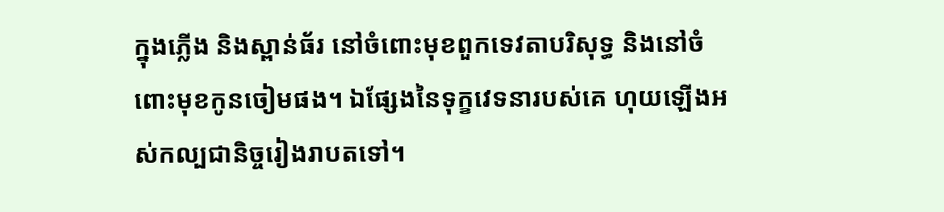ក្នុងភ្លើង និងស្ពាន់ធ័រ នៅចំពោះមុខពួកទេវតាបរិសុទ្ធ និងនៅចំពោះមុខកូនចៀមផង។ ឯផ្សែងនៃទុក្ខវេទនារបស់គេ ហុយឡើងអស់កល្បជានិច្ចរៀងរាបតទៅ។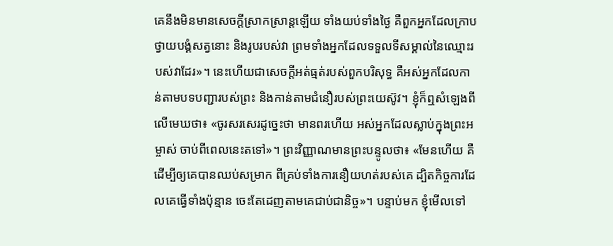គេនឹងមិនមានសេចក្ដីស្រាកស្រាន្តឡើយ ទាំងយប់ទាំងថ្ងៃ គឺពួកអ្នកដែលក្រាបថ្វាយបង្គំសត្វនោះ និងរូបរបស់វា ព្រមទាំងអ្នកដែលទទួលទីសម្គាល់នៃឈ្មោះរបស់វាដែរ»។ នេះហើយជាសេចក្ដីអត់ធ្មត់របស់ពួកបរិសុទ្ធ គឺអស់អ្នកដែលកាន់តាមបទបញ្ជារបស់ព្រះ និងកាន់តាមជំនឿរបស់ព្រះយេស៊ូវ។ ខ្ញុំក៏ឮសំឡេងពីលើមេឃថា៖ «ចូរសរសេរដូច្នេះថា មានពរហើយ អស់អ្នកដែលស្លាប់ក្នុងព្រះអម្ចាស់ ចាប់ពីពេលនេះតទៅ»។ ព្រះវិញ្ញាណមានព្រះបន្ទូលថា៖ «មែនហើយ គឺដើម្បីឲ្យគេបានឈប់សម្រាក ពីគ្រប់ទាំងការនឿយហត់របស់គេ ដ្បិតកិច្ចការដែលគេធ្វើទាំងប៉ុន្មាន ចេះតែដេញតាមគេជាប់ជានិច្ច»។ បន្ទាប់មក ខ្ញុំមើលទៅ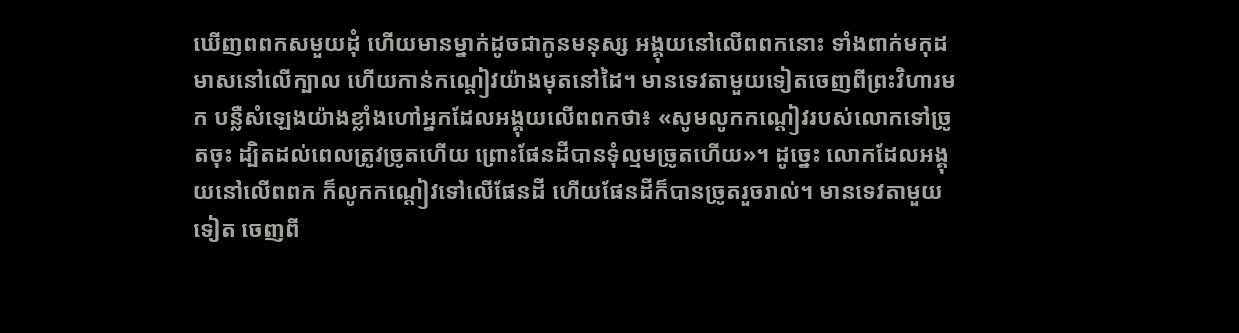ឃើញពពកសមួយដុំ ហើយមានម្នាក់ដូចជាកូនមនុស្ស អង្គុយនៅលើពពកនោះ ទាំងពាក់មកុដមាសនៅលើក្បាល ហើយកាន់កណ្តៀវយ៉ាងមុតនៅដៃ។ មានទេវតាមួយទៀតចេញពីព្រះវិហារមក បន្លឺសំឡេងយ៉ាងខ្លាំងហៅអ្នកដែលអង្គុយលើពពកថា៖ «សូមលូកកណ្តៀវរបស់លោកទៅច្រូតចុះ ដ្បិតដល់ពេលត្រូវច្រូតហើយ ព្រោះផែនដីបានទុំល្មមច្រូតហើយ»។ ដូច្នេះ លោកដែលអង្គុយនៅលើពពក ក៏លូកកណ្តៀវទៅលើផែនដី ហើយផែនដីក៏បានច្រូតរួចរាល់។ មានទេវតាមួយទៀត ចេញពី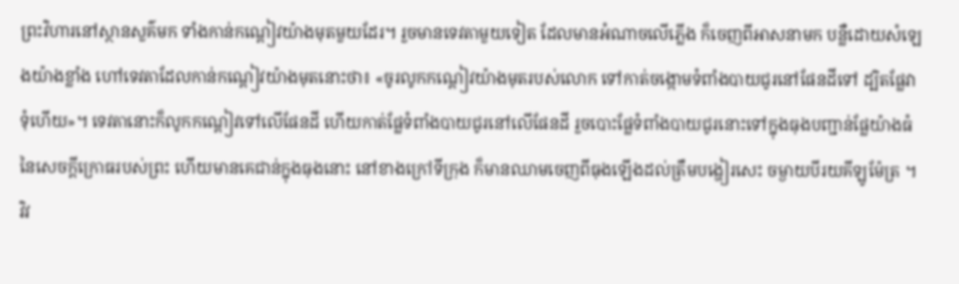ព្រះវិហារនៅស្ថានសួគ៌មក ទាំងកាន់កណ្តៀវយ៉ាងមុតមួយដែរ។ រួចមានទេវតាមួយទៀត ដែលមានអំណាចលើភ្លើង ក៏ចេញពីអាសនាមក បន្លឺដោយសំឡេងយ៉ាងខ្លាំង ហៅទេវតាដែលកាន់កណ្ដៀវយ៉ាងមុតនោះថា៖ «ចូរលូកកណ្ដៀវយ៉ាងមុតរបស់លោក ទៅកាត់ចង្កោមទំពាំងបាយជូរនៅផែនដីទៅ ដ្បិតផ្លែវាទុំហើយ»។ ទេវតានោះក៏លូកកណ្ដៀវទៅលើផែនដី ហើយកាត់ផ្លែទំពាំងបាយជូរនៅលើផែនដី រួចបោះផ្លែទំពាំងបាយជូរនោះទៅក្នុងធុងបញ្ជាន់ផ្លែយ៉ាងធំនៃសេចក្ដីក្រោធរបស់ព្រះ ហើយមានគេជាន់ក្នុងធុងនោះ នៅខាងក្រៅទីក្រុង ក៏មានឈាមចេញពីធុងឡើងដល់ត្រឹមបង្ហៀរសេះ ចម្ងាយបីរយគីឡូម៉ែត្រ ។
វិវ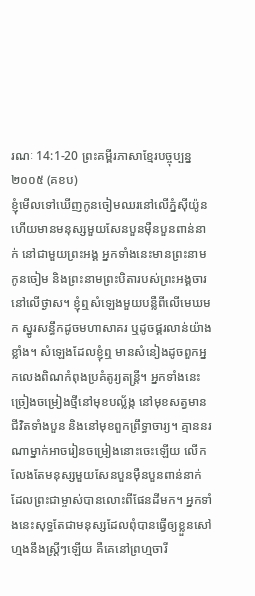រណៈ 14:1-20 ព្រះគម្ពីរភាសាខ្មែរបច្ចុប្បន្ន ២០០៥ (គខប)
ខ្ញុំមើលទៅឃើញកូនចៀមឈរនៅលើភ្នំស៊ីយ៉ូន ហើយមានមនុស្សមួយសែនបួនម៉ឺនបួនពាន់នាក់ នៅជាមួយព្រះអង្គ អ្នកទាំងនេះមានព្រះនាមកូនចៀម និងព្រះនាមព្រះបិតារបស់ព្រះអង្គចារនៅលើថ្ងាស។ ខ្ញុំឮសំឡេងមួយបន្លឺពីលើមេឃមក ស្នូរសន្ធឹកដូចមហាសាគរ ឬដូចផ្គរលាន់យ៉ាងខ្លាំង។ សំឡេងដែលខ្ញុំឮ មានសំនៀងដូចពួកអ្នកលេងពិណកំពុងប្រគំតូរ្យតន្ត្រី។ អ្នកទាំងនេះច្រៀងចម្រៀងថ្មីនៅមុខបល្ល័ង្ក នៅមុខសត្វមានជីវិតទាំងបួន និងនៅមុខពួកព្រឹទ្ធាចារ្យ។ គ្មាននរណាម្នាក់អាចរៀនចម្រៀងនោះចេះឡើយ លើកលែងតែមនុស្សមួយសែនបួនម៉ឺនបួនពាន់នាក់ ដែលព្រះជាម្ចាស់បានលោះពីផែនដីមក។ អ្នកទាំងនេះសុទ្ធតែជាមនុស្សដែលពុំបានធ្វើឲ្យខ្លួនសៅហ្មងនឹងស្ត្រីៗឡើយ គឺគេនៅព្រហ្មចារី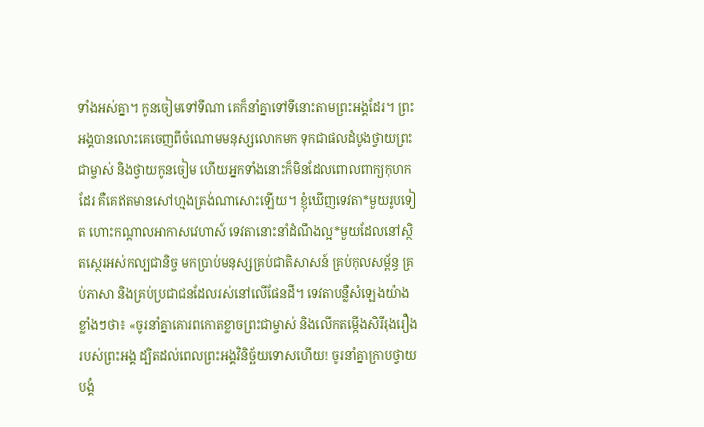ទាំងអស់គ្នា។ កូនចៀមទៅទីណា គេក៏នាំគ្នាទៅទីនោះតាមព្រះអង្គដែរ។ ព្រះអង្គបានលោះគេចេញពីចំណោមមនុស្សលោកមក ទុកជាផលដំបូងថ្វាយព្រះជាម្ចាស់ និងថ្វាយកូនចៀម ហើយអ្នកទាំងនោះក៏មិនដែលពោលពាក្យកុហកដែរ គឺគេឥតមានសៅហ្មងត្រង់ណាសោះឡើយ។ ខ្ញុំឃើញទេវតា*មួយរូបទៀត ហោះកណ្ដាលអាកាសវេហាស៍ ទេវតានោះនាំដំណឹងល្អ*មួយដែលនៅស្ថិតស្ថេរអស់កល្បជានិច្ច មកប្រាប់មនុស្សគ្រប់ជាតិសាសន៍ គ្រប់កុលសម្ព័ន្ធ គ្រប់ភាសា និងគ្រប់ប្រជាជនដែលរស់នៅលើផែនដី។ ទេវតាបន្លឺសំឡេងយ៉ាងខ្លាំងៗថា៖ «ចូរនាំគ្នាគោរពកោតខ្លាចព្រះជាម្ចាស់ និងលើកតម្កើងសិរីរុងរឿងរបស់ព្រះអង្គ ដ្បិតដល់ពេលព្រះអង្គវិនិច្ឆ័យទោសហើយ! ចូរនាំគ្នាក្រាបថ្វាយបង្គំ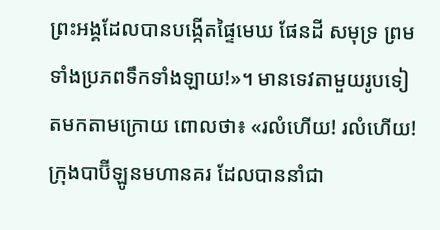ព្រះអង្គដែលបានបង្កើតផ្ទៃមេឃ ផែនដី សមុទ្រ ព្រមទាំងប្រភពទឹកទាំងឡាយ!»។ មានទេវតាមួយរូបទៀតមកតាមក្រោយ ពោលថា៖ «រលំហើយ! រលំហើយ! ក្រុងបាប៊ីឡូនមហានគរ ដែលបាននាំជា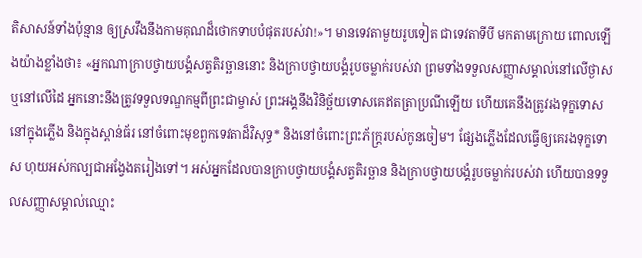តិសាសន៍ទាំងប៉ុន្មាន ឲ្យស្រវឹងនឹងកាមគុណដ៏ថោកទាបបំផុតរបស់វា!»។ មានទេវតាមួយរូបទៀត ជាទេវតាទីបី មកតាមក្រោយ ពោលឡើងយ៉ាងខ្លាំងថា៖ «អ្នកណាក្រាបថ្វាយបង្គំសត្វតិរច្ឆាននោះ និងក្រាបថ្វាយបង្គំរូបចម្លាក់របស់វា ព្រមទាំងទទួលសញ្ញាសម្គាល់នៅលើថ្ងាស ឬនៅលើដៃ អ្នកនោះនឹងត្រូវទទួលទណ្ឌកម្មពីព្រះជាម្ចាស់ ព្រះអង្គនឹងវិនិច្ឆ័យទោសគេឥតត្រាប្រណីឡើយ ហើយគេនឹងត្រូវរងទុក្ខទោសនៅក្នុងភ្លើង និងក្នុងស្ពាន់ធ័រ នៅចំពោះមុខពួកទេវតាដ៏វិសុទ្ធ* និងនៅចំពោះព្រះភ័ក្ត្ររបស់កូនចៀម។ ផ្សែងភ្លើងដែលធ្វើឲ្យគេរងទុក្ខទោស ហុយអស់កល្បជាអង្វែងតរៀងទៅ។ អស់អ្នកដែលបានក្រាបថ្វាយបង្គំសត្វតិរច្ឆាន និងក្រាបថ្វាយបង្គំរូបចម្លាក់របស់វា ហើយបានទទួលសញ្ញាសម្គាល់ឈ្មោះ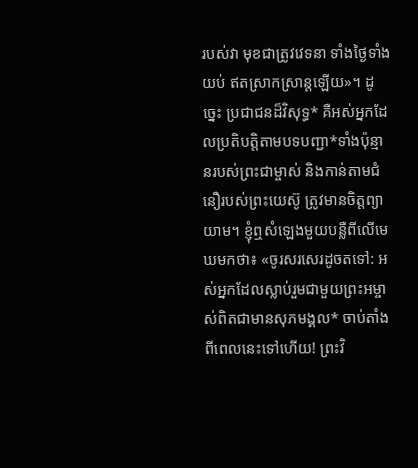របស់វា មុខជាត្រូវវេទនា ទាំងថ្ងៃទាំងយប់ ឥតស្រាកស្រាន្តឡើយ»។ ដូច្នេះ ប្រជាជនដ៏វិសុទ្ធ* គឺអស់អ្នកដែលប្រតិបត្តិតាមបទបញ្ជា*ទាំងប៉ុន្មានរបស់ព្រះជាម្ចាស់ និងកាន់តាមជំនឿរបស់ព្រះយេស៊ូ ត្រូវមានចិត្តព្យាយាម។ ខ្ញុំឮសំឡេងមួយបន្លឺពីលើមេឃមកថា៖ «ចូរសរសេរដូចតទៅ: អស់អ្នកដែលស្លាប់រួមជាមួយព្រះអម្ចាស់ពិតជាមានសុភមង្គល* ចាប់តាំងពីពេលនេះទៅហើយ! ព្រះវិ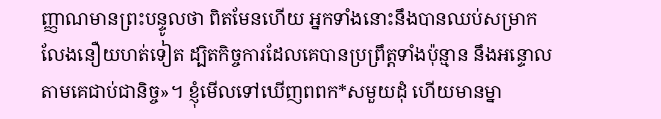ញ្ញាណមានព្រះបន្ទូលថា ពិតមែនហើយ អ្នកទាំងនោះនឹងបានឈប់សម្រាក លែងនឿយហត់ទៀត ដ្បិតកិច្ចការដែលគេបានប្រព្រឹត្តទាំងប៉ុន្មាន នឹងអន្ទោលតាមគេជាប់ជានិច្ច»។ ខ្ញុំមើលទៅឃើញពពក*សមួយដុំ ហើយមានម្នា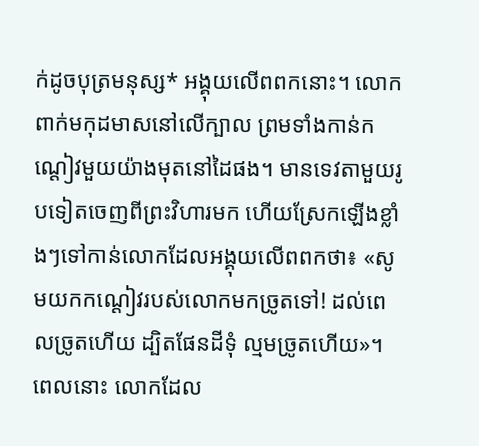ក់ដូចបុត្រមនុស្ស* អង្គុយលើពពកនោះ។ លោកពាក់មកុដមាសនៅលើក្បាល ព្រមទាំងកាន់កណ្ដៀវមួយយ៉ាងមុតនៅដៃផង។ មានទេវតាមួយរូបទៀតចេញពីព្រះវិហារមក ហើយស្រែកឡើងខ្លាំងៗទៅកាន់លោកដែលអង្គុយលើពពកថា៖ «សូមយកកណ្ដៀវរបស់លោកមកច្រូតទៅ! ដល់ពេលច្រូតហើយ ដ្បិតផែនដីទុំ ល្មមច្រូតហើយ»។ ពេលនោះ លោកដែល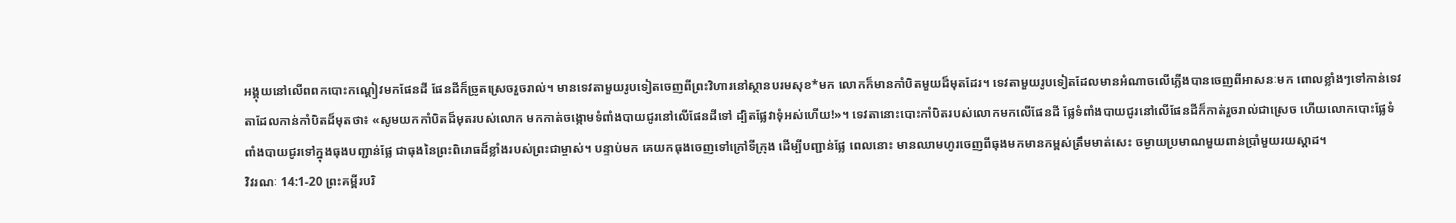អង្គុយនៅលើពពកបោះកណ្ដៀវមកផែនដី ផែនដីក៏ច្រូតស្រេចរួចរាល់។ មានទេវតាមួយរូបទៀតចេញពីព្រះវិហារនៅស្ថានបរមសុខ*មក លោកក៏មានកាំបិតមួយដ៏មុតដែរ។ ទេវតាមួយរូបទៀតដែលមានអំណាចលើភ្លើងបានចេញពីអាសនៈមក ពោលខ្លាំងៗទៅកាន់ទេវតាដែលកាន់កាំបិតដ៏មុតថា៖ «សូមយកកាំបិតដ៏មុតរបស់លោក មកកាត់ចង្កោមទំពាំងបាយជូរនៅលើផែនដីទៅ ដ្បិតផ្លែវាទុំអស់ហើយ!»។ ទេវតានោះបោះកាំបិតរបស់លោកមកលើផែនដី ផ្លែទំពាំងបាយជូរនៅលើផែនដីក៏កាត់រួចរាល់ជាស្រេច ហើយលោកបោះផ្លែទំពាំងបាយជូរទៅក្នុងធុងបញ្ជាន់ផ្លែ ជាធុងនៃព្រះពិរោធដ៏ខ្លាំងរបស់ព្រះជាម្ចាស់។ បន្ទាប់មក គេយកធុងចេញទៅក្រៅទីក្រុង ដើម្បីបញ្ជាន់ផ្លែ ពេលនោះ មានឈាមហូរចេញពីធុងមកមានកម្ពស់ត្រឹមមាត់សេះ ចម្ងាយប្រមាណមួយពាន់ប្រាំមួយរយស្ដាដ។
វិវរណៈ 14:1-20 ព្រះគម្ពីរបរិ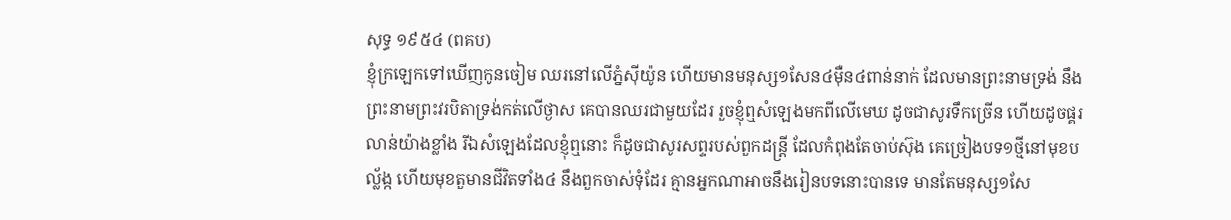សុទ្ធ ១៩៥៤ (ពគប)
ខ្ញុំក្រឡេកទៅឃើញកូនចៀម ឈរនៅលើភ្នំស៊ីយ៉ូន ហើយមានមនុស្ស១សែន៤ម៉ឺន៤ពាន់នាក់ ដែលមានព្រះនាមទ្រង់ នឹងព្រះនាមព្រះវរបិតាទ្រង់កត់លើថ្ងាស គេបានឈរជាមួយដែរ រួចខ្ញុំឮសំឡេងមកពីលើមេឃ ដូចជាសូរទឹកច្រើន ហើយដូចផ្គរលាន់យ៉ាងខ្លាំង រីឯសំឡេងដែលខ្ញុំឮនោះ ក៏ដូចជាសូរសព្ទរបស់ពួកដន្ត្រី ដែលកំពុងតែចាប់ស៊ុង គេច្រៀងបទ១ថ្មីនៅមុខបល្ល័ង្ក ហើយមុខតួមានជីវិតទាំង៤ នឹងពួកចាស់ទុំដែរ គ្មានអ្នកណាអាចនឹងរៀនបទនោះបានទេ មានតែមនុស្ស១សែ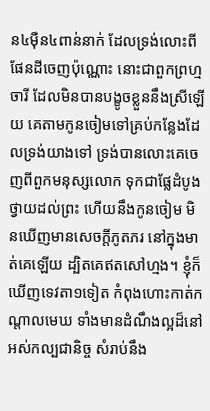ន៤ម៉ឺន៤ពាន់នាក់ ដែលទ្រង់លោះពីផែនដីចេញប៉ុណ្ណោះ នោះជាពួកព្រហ្មចារី ដែលមិនបានបង្ខូចខ្លួននឹងស្រីឡើយ គេតាមកូនចៀមទៅគ្រប់កន្លែងដែលទ្រង់យាងទៅ ទ្រង់បានលោះគេចេញពីពួកមនុស្សលោក ទុកជាផ្លែដំបូងថ្វាយដល់ព្រះ ហើយនឹងកូនចៀម មិនឃើញមានសេចក្ដីភូតភរ នៅក្នុងមាត់គេឡើយ ដ្បិតគេឥតសៅហ្មង។ ខ្ញុំក៏ឃើញទេវតា១ទៀត កំពុងហោះកាត់កណ្តាលមេឃ ទាំងមានដំណឹងល្អដ៏នៅអស់កល្បជានិច្ច សំរាប់នឹង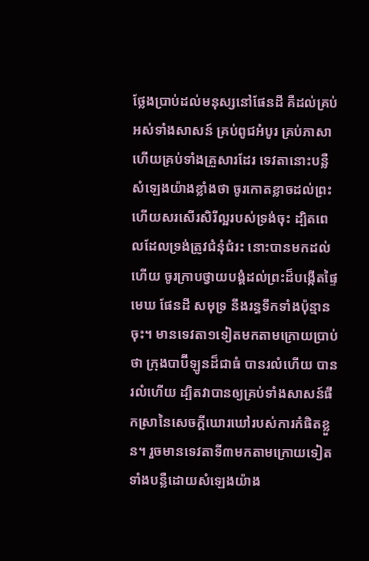ថ្លែងប្រាប់ដល់មនុស្សនៅផែនដី គឺដល់គ្រប់អស់ទាំងសាសន៍ គ្រប់ពូជអំបូរ គ្រប់ភាសា ហើយគ្រប់ទាំងគ្រួសារដែរ ទេវតានោះបន្លឺសំឡេងយ៉ាងខ្លាំងថា ចូរកោតខ្លាចដល់ព្រះ ហើយសរសើរសិរីល្អរបស់ទ្រង់ចុះ ដ្បិតពេលដែលទ្រង់ត្រូវជំនុំជំរះ នោះបានមកដល់ហើយ ចូរក្រាបថ្វាយបង្គំដល់ព្រះដ៏បង្កើតផ្ទៃមេឃ ផែនដី សមុទ្រ នឹងរន្ធទឹកទាំងប៉ុន្មានចុះ។ មានទេវតា១ទៀតមកតាមក្រោយប្រាប់ថា ក្រុងបាប៊ីឡូនដ៏ជាធំ បានរលំហើយ បានរលំហើយ ដ្បិតវាបានឲ្យគ្រប់ទាំងសាសន៍ផឹកស្រានៃសេចក្ដីឃោរឃៅរបស់ការកំផិតខ្លួន។ រួចមានទេវតាទី៣មកតាមក្រោយទៀត ទាំងបន្លឺដោយសំឡេងយ៉ាង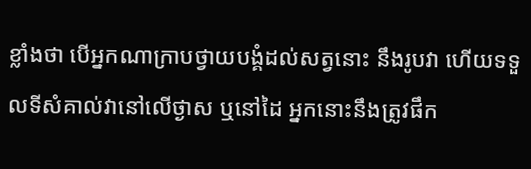ខ្លាំងថា បើអ្នកណាក្រាបថ្វាយបង្គំដល់សត្វនោះ នឹងរូបវា ហើយទទួលទីសំគាល់វានៅលើថ្ងាស ឬនៅដៃ អ្នកនោះនឹងត្រូវផឹក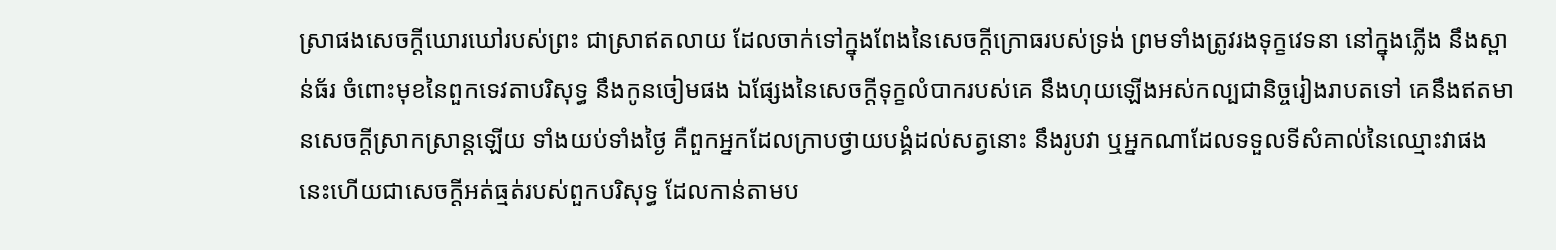ស្រាផងសេចក្ដីឃោរឃៅរបស់ព្រះ ជាស្រាឥតលាយ ដែលចាក់ទៅក្នុងពែងនៃសេចក្ដីក្រោធរបស់ទ្រង់ ព្រមទាំងត្រូវរងទុក្ខវេទនា នៅក្នុងភ្លើង នឹងស្ពាន់ធ័រ ចំពោះមុខនៃពួកទេវតាបរិសុទ្ធ នឹងកូនចៀមផង ឯផ្សែងនៃសេចក្ដីទុក្ខលំបាករបស់គេ នឹងហុយឡើងអស់កល្បជានិច្ចរៀងរាបតទៅ គេនឹងឥតមានសេចក្ដីស្រាកស្រាន្តឡើយ ទាំងយប់ទាំងថ្ងៃ គឺពួកអ្នកដែលក្រាបថ្វាយបង្គំដល់សត្វនោះ នឹងរូបវា ឬអ្នកណាដែលទទួលទីសំគាល់នៃឈ្មោះវាផង នេះហើយជាសេចក្ដីអត់ធ្មត់របស់ពួកបរិសុទ្ធ ដែលកាន់តាមប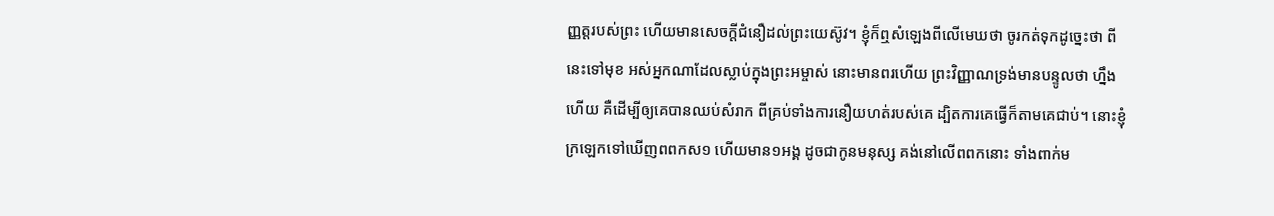ញ្ញត្តរបស់ព្រះ ហើយមានសេចក្ដីជំនឿដល់ព្រះយេស៊ូវ។ ខ្ញុំក៏ឮសំឡេងពីលើមេឃថា ចូរកត់ទុកដូច្នេះថា ពីនេះទៅមុខ អស់អ្នកណាដែលស្លាប់ក្នុងព្រះអម្ចាស់ នោះមានពរហើយ ព្រះវិញ្ញាណទ្រង់មានបន្ទូលថា ហ្នឹងហើយ គឺដើម្បីឲ្យគេបានឈប់សំរាក ពីគ្រប់ទាំងការនឿយហត់របស់គេ ដ្បិតការគេធ្វើក៏តាមគេជាប់។ នោះខ្ញុំក្រឡេកទៅឃើញពពកស១ ហើយមាន១អង្គ ដូចជាកូនមនុស្ស គង់នៅលើពពកនោះ ទាំងពាក់ម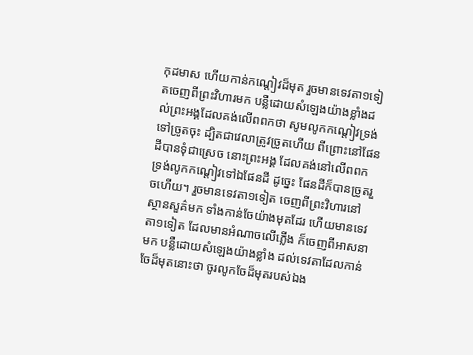កុដមាស ហើយកាន់កណ្តៀវដ៏មុត រួចមានទេវតា១ទៀតចេញពីព្រះវិហារមក បន្លឺដោយសំឡេងយ៉ាងខ្លាំងដល់ព្រះអង្គដែលគង់លើពពកថា សូមលូកកណ្តៀវទ្រង់ទៅច្រូតចុះ ដ្បិតជាវេលាត្រូវច្រូតហើយ ពីព្រោះនៅផែនដីបានទុំជាស្រេច នោះព្រះអង្គ ដែលគង់នៅលើពពក ទ្រង់លូកកណ្តៀវទៅឯផែនដី ដូច្នេះ ផែនដីក៏បានច្រូតរួចហើយ។ រួចមានទេវតា១ទៀត ចេញពីព្រះវិហារនៅស្ថានសួគ៌មក ទាំងកាន់ចែយ៉ាងមុតដែរ ហើយមានទេវតា១ទៀត ដែលមានអំណាចលើភ្លើង ក៏ចេញពីអាសនាមក បន្លឺដោយសំឡេងយ៉ាងខ្លាំង ដល់ទេវតាដែលកាន់ចែដ៏មុតនោះថា ចូរលូកចែដ៏មុតរបស់ឯង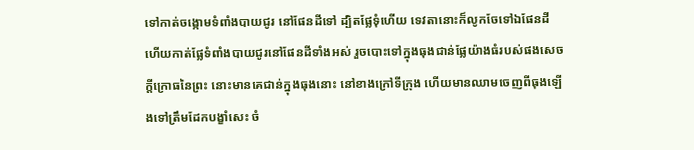ទៅកាត់ចង្កោមទំពាំងបាយជូរ នៅផែនដីទៅ ដ្បិតផ្លែទុំហើយ ទេវតានោះក៏លូកចែទៅឯផែនដី ហើយកាត់ផ្លែទំពាំងបាយជូរនៅផែនដីទាំងអស់ រួចបោះទៅក្នុងធុងជាន់ផ្លែយ៉ាងធំរបស់ផងសេចក្ដីក្រោធនៃព្រះ នោះមានគេជាន់ក្នុងធុងនោះ នៅខាងក្រៅទីក្រុង ហើយមានឈាមចេញពីធុងឡើងទៅត្រឹមដែកបង្ខាំសេះ ចំ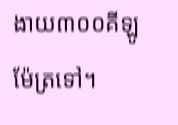ងាយ៣០០គីឡូម៉ែត្រទៅ។